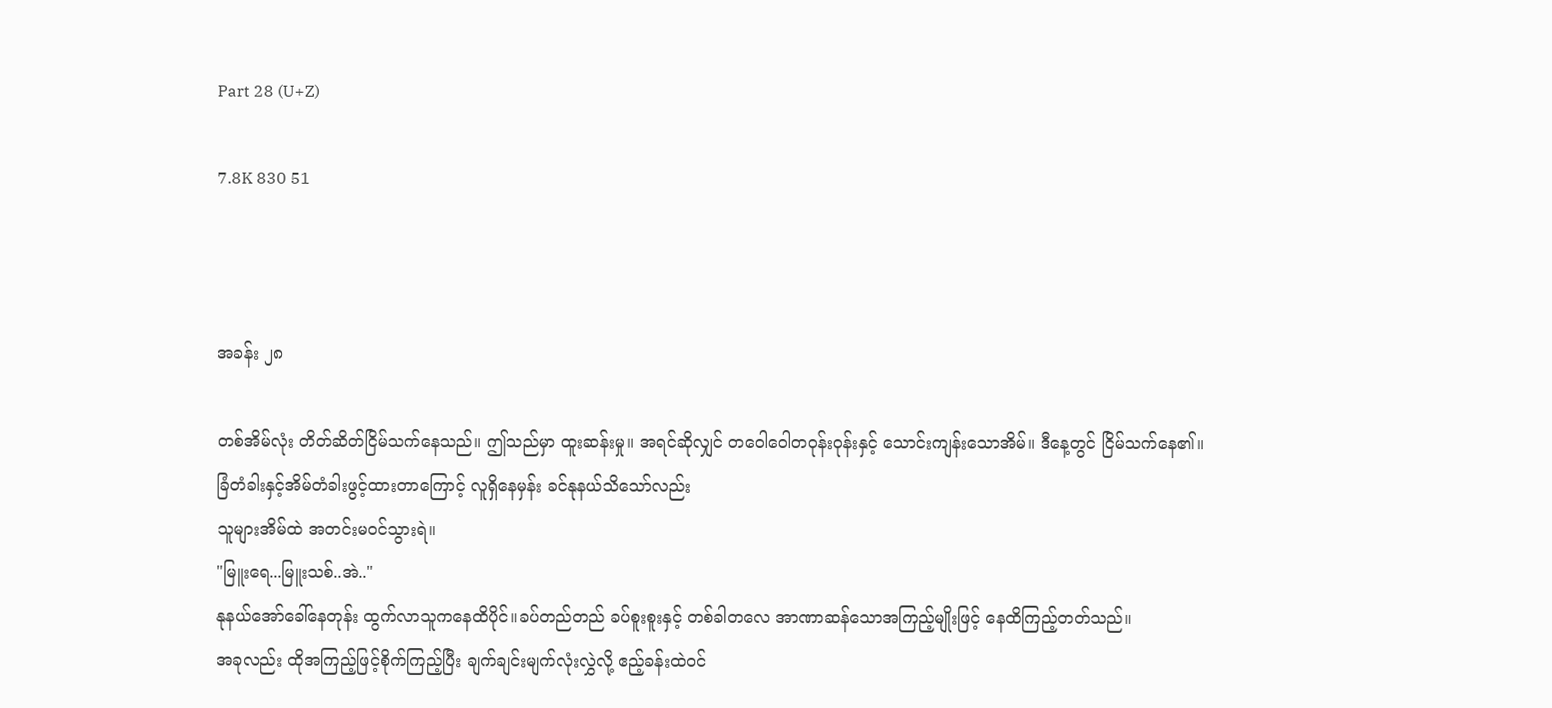Part 28 (U+Z)

7.8K 830 51



အခန်း ၂၈

တစ်အိမ်လုံး တိတ်ဆိတ်ငြိမ်သက်နေသည်။ ဤသည်မှာ ထူးဆန်းမှု။ အရင်ဆိုလျှင် တဝေါဝေါတဝုန်းဝုန်းနှင့် သောင်းကျန်းသောအိမ်။ ဒီနေ့တွင် ငြိမ်သက်နေ၏။
ခြံတံခါးနှင့်အိမ်တံခါးဖွင့်ထားတာကြောင့် လူရှိနေမှန်း ခင်နုနယ်သိသော်လည်း
သူများအိမ်ထဲ အတင်းမဝင်သွားရဲ။
"မြူးရေ...မြူးသစ်..အဲ.."
နုနယ်အော်ခေါ်နေတုန်း ထွက်လာသူကနေထိပိုင်။ခပ်တည်တည် ခပ်စူးစူးနှင့် တစ်ခါတလေ အာဏာဆန်သောအကြည့်မျိုးဖြင့် နေထိကြည့်တတ်သည်။
အခုလည်း ထိုအကြည့်ဖြင့်စိုက်ကြည့်ပြီး ချက်ချင်းမျက်လုံးလွှဲလို့ ဧည့်ခန်းထဲဝင်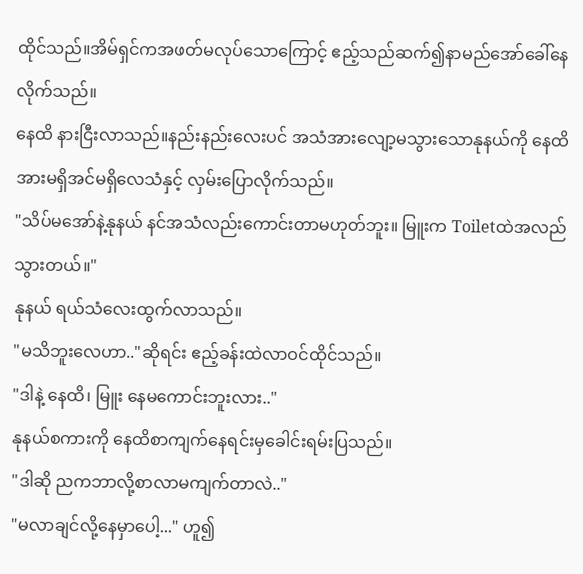ထိုင်သည်။အိမ်ရှင်ကအဖတ်မလုပ်သောကြောင့် ဧည့်သည်ဆက်၍နာမည်အော်ခေါ်နေလိုက်သည်။
နေထိ နားငြီးလာသည်။နည်းနည်းလေးပင် အသံအားလျော့မသွားသောနုနယ်ကို နေထိအားမရှိအင်မရှိလေသံနှင့် လှမ်းပြောလိုက်သည်။
"သိပ်မအော်နဲ့နုနယ် နင်အသံလည်းကောင်းတာမဟုတ်ဘူး။ မြူးက Toiletထဲအလည်သွားတယ်။"
နုနယ် ရယ်သံလေးထွက်လာသည်။
"မသိဘူးလေဟာ.."ဆိုရင်း ဧည့်ခန်းထဲလာဝင်ထိုင်သည်။
"ဒါနဲ့ နေထိ၊ မြူး နေမကောင်းဘူးလား.."
နုနယ်စကားကို နေထိစာကျက်နေရင်းမှခေါင်းရမ်းပြသည်။
"ဒါဆို ညကဘာလို့စာလာမကျက်တာလဲ.."
"မလာချင်လို့နေမှာပေါ့..." ဟူ၍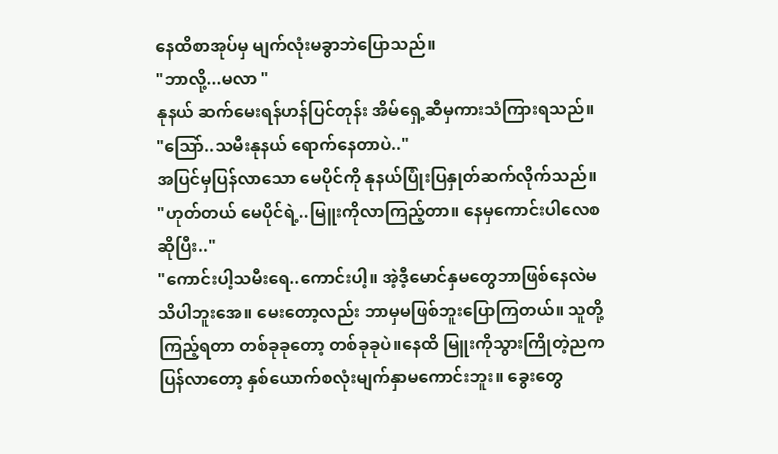နေထိစာအုပ်မှ မျက်လုံးမခွာဘဲပြောသည်။
"ဘာလို့...မလာ "
နုနယ် ဆက်မေးရန်ဟန်ပြင်တုန်း အိမ်ရှေ့ဆီမှကားသံကြားရသည်။
"သြော်..သမီးနုနယ် ရောက်နေတာပဲ.."
အပြင်မှပြန်လာသော မေပိုင်ကို နုနယ်ပြုံးပြနှုတ်ဆက်လိုက်သည်။
"ဟုတ်တယ် မေပိုင်ရဲ့..မြူးကိုလာကြည့်တာ။ နေမှကောင်းပါလေစဆိုပြီး.."
"ကောင်းပါ့သမီးရေ..ကောင်းပါ့။ အဲ့ဒီ့မောင်နှမတွေဘာဖြစ်နေလဲမသိပါဘူးအေ။ မေးတော့လည်း ဘာမှမဖြစ်ဘူးပြောကြတယ်။ သူတို့ကြည့်ရတာ တစ်ခုခုတော့ တစ်ခုခုပဲ။နေထိ မြူးကိုသွားကြိုတဲ့ညကပြန်လာတော့ နှစ်ယောက်စလုံးမျက်နှာမကောင်းဘူး။ ခွေးတွေ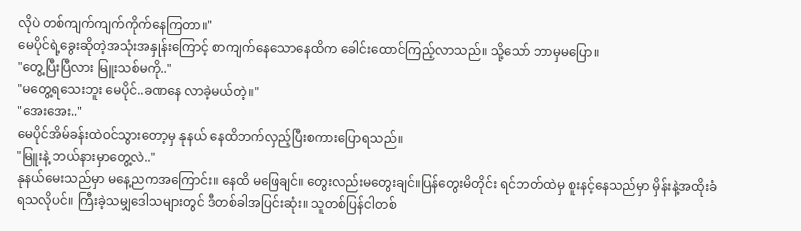လိုပဲ တစ်ကျက်ကျက်ကိုက်နေကြတာ။"
မေပိုင်ရဲ့ခွေးဆိုတဲ့အသုံးအနှုန်းကြောင့် စာကျက်နေသောနေထိက ခေါင်းထောင်ကြည့်လာသည်။ သို့သော် ဘာမှမပြော။
"တွေ့ပြီးပြီလား မြူးသစ်မကို.."
"မတွေ့ရသေးဘူး မေပိုင်..ခဏနေ လာခဲ့မယ်တဲ့။"
"အေးအေး.."
မေပိုင်အိမ်ခန်းထဲဝင်သွားတော့မှ နုနယ် နေထိဘက်လှည့်ပြီးစကားပြောရသည်။
"မြူးနဲ့ ဘယ်နားမှာတွေ့လဲ.."
နုနယ်မေးသည်မှာ မနေ့ညကအကြောင်း။ နေထိ မဖြေချင်။ တွေးလည်းမတွေးချင်။ပြန်တွေးမိတိုင်း ရင်ဘတ်ထဲမှ စူးနင့်နေသည်မှာ မှိန်းနဲ့အထိုးခံရသလိုပင်။ ကြီးခဲ့သမျှဒေါသများတွင် ဒီတစ်ခါအပြင်းဆုံး။ သူတစ်ပြန်ငါတစ်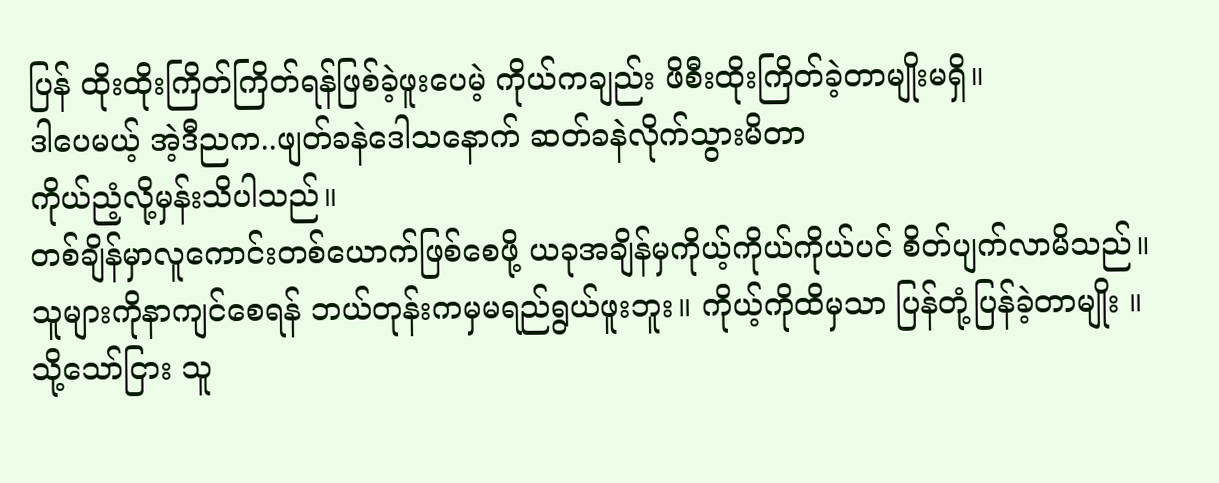ပြန် ထိုးထိုးကြိတ်ကြိတ်ရန်ဖြစ်ခဲ့ဖူးပေမဲ့ ကိုယ်ကချည်း ဖိစီးထိုးကြိတ်ခဲ့တာမျိုးမရှိ။
ဒါပေမယ့် အဲ့ဒီညက..ဖျတ်ခနဲဒေါသနောက် ဆတ်ခနဲလိုက်သွားမိတာ
ကိုယ်ညံ့လို့မှန်းသိပါသည်။
တစ်ချိန်မှာလူကောင်းတစ်ယောက်ဖြစ်စေဖို့ ယခုအချိန်မှကိုယ့်ကိုယ်ကိုယ်ပင် စိတ်ပျက်လာမိသည်။
သူများကိုနာကျင်စေရန် ဘယ်တုန်းကမှမရည်ရွယ်ဖူးဘူး။ ကိုယ့်ကိုထိမှသာ ပြန်တုံ့ပြန်ခဲ့တာမျိုး ။သို့သော်ငြား သူ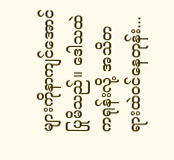များကိုနာကျင်အောင်ပြုမိသည်။ ဒေါသထဲကရုန်းလို့ အသိတရားထဲဝင်နေတုန်း...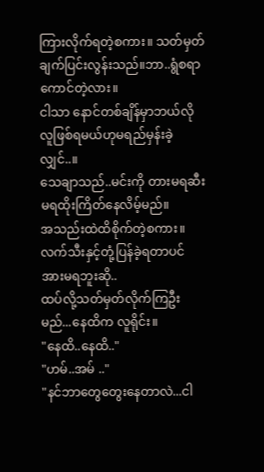ကြားလိုက်ရတဲ့စကား။ သတ်မှတ်ချက်ပြင်းလွန်းသည်။ဘာ..ရွံစရာကောင်တဲ့လား။
ငါသာ နောင်တစ်ချိန်မှာဘယ်လိုလူဖြစ်ရမယ်ဟုမရည်မှန်းခဲ့လျှင်..။
သေချာသည်..မင်းကို တားမရဆီးမရထိုးကြိတ်နေလိမ့်မည်။
အသည်းထဲထိစိုက်တဲ့စကား။ လက်သီးနှင့်တုံ့ပြန်ခဲ့ရတာပင် အားမရဘူးဆို..
ထပ်လို့သတ်မှတ်လိုက်ကြဦးမည်...နေထိက လူရိုင်း။
"နေထိ..နေထိ.."
"ဟမ်..အမ် .."
"နင်ဘာတွေတွေးနေတာလဲ...ငါ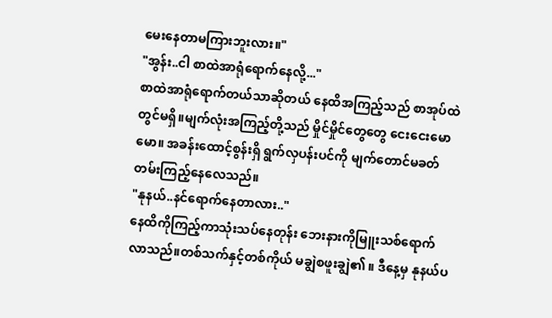မေးနေတာမကြားဘူးလား။"
"အွန်း..ငါ စာထဲအာရုံရောက်နေလို့..."
စာထဲအာရုံရောက်တယ်သာဆိုတယ် နေထိအကြည့်သည် စာအုပ်ထဲတွင်မရှိ။မျက်လုံးအကြည့်တို့သည် မှိုင်မှိုင်တွေတွေ ငေးငေးမောမော။ အခန်းထောင့်စွန်းရှိ ရွက်လှပန်းပင်ကို မျက်တောင်မခတ်တမ်းကြည့်နေလေသည်။
"နုနယ်..နင်ရောက်နေတာလား.."
နေထိကိုကြည့်ကာသုံးသပ်နေတုန်း ဘေးနားကိုမြူးသစ်ရောက်လာသည်။တစ်သက်နှင့်တစ်ကိုယ် မချွဲစဖူးချွဲ၏ ။ ဒီနေ့မှ နုနယ်ပ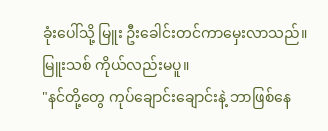ခုံးပေါ်သို့ မြူး ဦးခေါင်းတင်ကာမှေးလာသည်။ မြူးသစ် ကိုယ်လည်းမပူ။
"နင်တို့တွေ ကုပ်ချောင်းချောင်းနဲ့ ဘာဖြစ်နေ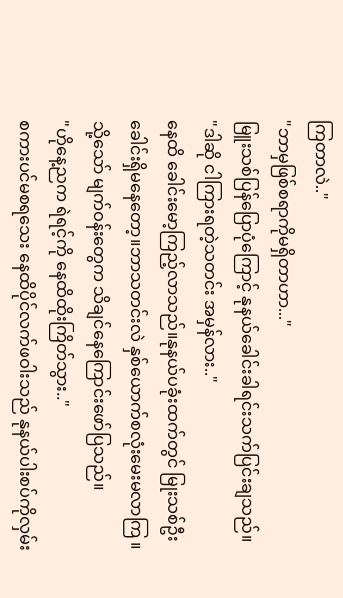ကြတာလဲ.."
"ဘာမှဖြစ်စရာကိုမရှိတာဟာ..."
မြူးသစ်ပြန်ပြောပုံကြောင့် နုနယ်ခေါင်းခါရင်းသက်ပြင်းချသည်။
"ဒါဆို ငါကြားရတဲ့သတင်း အမှန်လား.."
နေထိ ခေါင်းမော့ကြည့်လာသည်။နုနယ်ပခုံးထက်တွင် မြုးသစ်ဦးခေါင်းရှိမနေတော့။ဘာသတင်းလဲ နှစ်ယောက်စလုံးမေးမလာကြ ။ သို့သော် မျက်ဝန်းတွေက သိချင်နေကြောင်းဖော်ပြသည်။
"ဟိုနေ့ညက ရဲရင့်ကို နေထိထိုးကြိတ်သွား.."
စကားပင်မစရသေး နေထိပိုင်လက်ဖဝါးသည် နုနယ်ပါးစပ်ကိုလှမ်း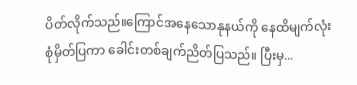ပိတ်လိုက်သည်။ကြောင်အနေသောနုနယ်ကို နေထိမျက်လုံးစုံမှိတ်ပြကာ ခေါင်းတစ်ချက်ညိတ်ပြသည်။ ပြီးမှ...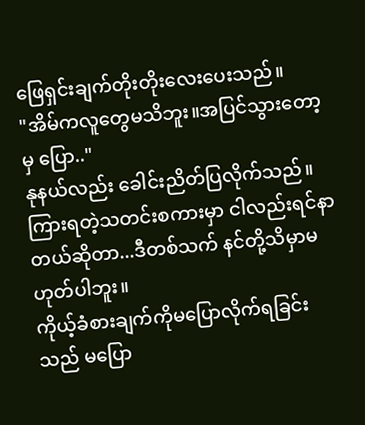ဖြေရှင်းချက်တိုးတိုးလေးပေးသည်။
"အိမ်ကလူတွေမသိဘူး။အပြင်သွားတော့မှ ပြော.."
နုနယ်လည်း ခေါင်းညိတ်ပြလိုက်သည်။ကြားရတဲ့သတင်းစကားမှာ ငါလည်းရင်နာတယ်ဆိုတာ...ဒီတစ်သက် နင်တို့သိမှာမဟုတ်ပါဘူး။
ကိုယ့်ခံစားချက်ကိုမပြောလိုက်ရခြင်းသည် မပြော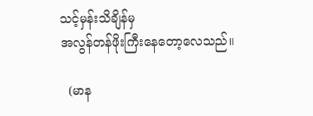သင့်မှန်းသိချိန်မှ
အလွန်တန်ဖိုးကြီးနေတော့လေသည်။

  (မာန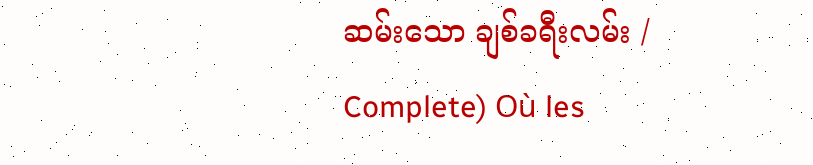ဆမ်းသော ချစ်ခရီးလမ်း / Complete) Où les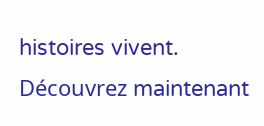histoires vivent. Découvrez maintenant